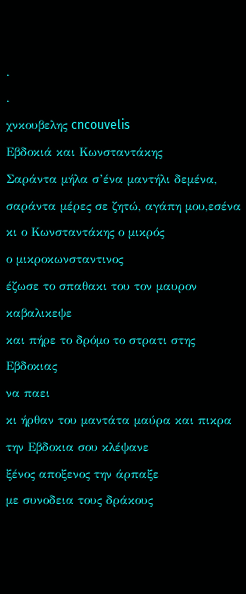.
.
χνκουβελης cncouvelis
Εβδοκιά και Κωνσταντάκης
Σαράντα μήλα σ’ένα μαντήλι δεμένα,
σαράντα μέρες σε ζητώ, αγάπη μου,εσένα
κι ο Κωνσταντάκης ο μικρός
ο μικροκωνσταντινος
έζωσε το σπαθακι του τον μαυρον καβαλικεψε
και πήρε το δρόμο το στρατι στης Εβδοκιας
να παει
κι ήρθαν του μαντάτα μαύρα και πικρα
την Εβδοκια σου κλέψανε
ξένος αποξενος την άρπαξε
με συνοδεια τους δράκους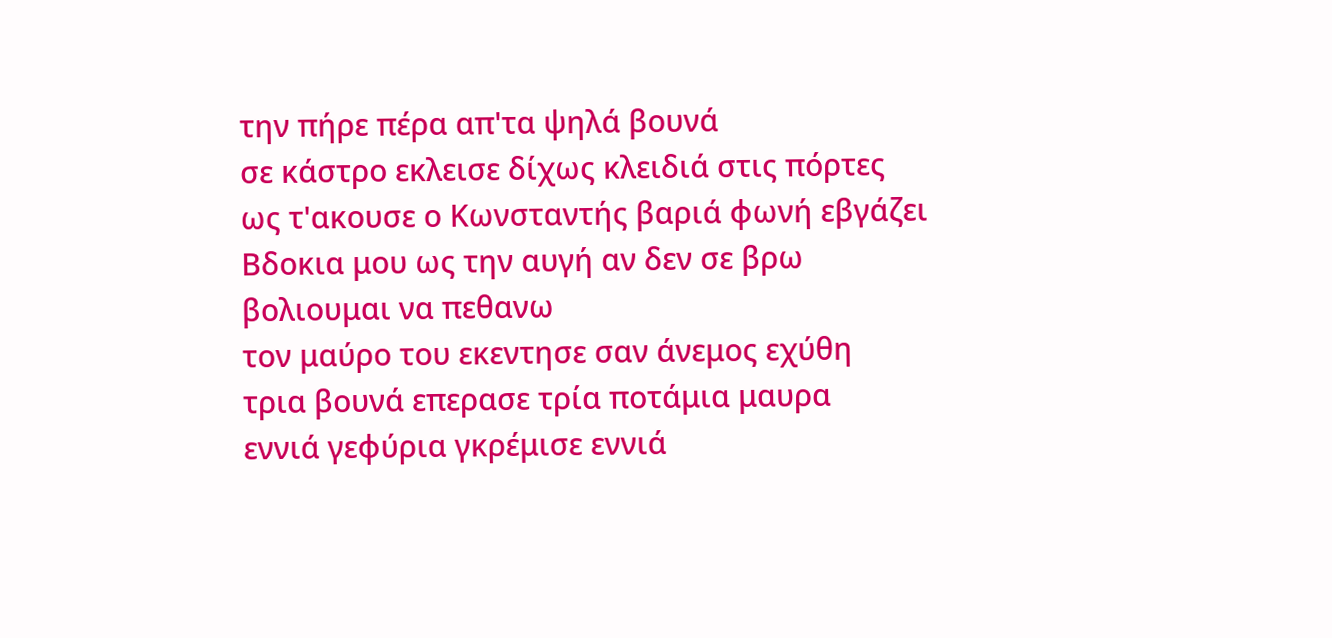την πήρε πέρα απ'τα ψηλά βουνά
σε κάστρο εκλεισε δίχως κλειδιά στις πόρτες
ως τ'ακουσε ο Κωνσταντής βαριά φωνή εβγάζει
Βδοκια μου ως την αυγή αν δεν σε βρω
βολιουμαι να πεθανω
τον μαύρο του εκεντησε σαν άνεμος εχύθη
τρια βουνά επερασε τρία ποτάμια μαυρα
εννιά γεφύρια γκρέμισε εννιά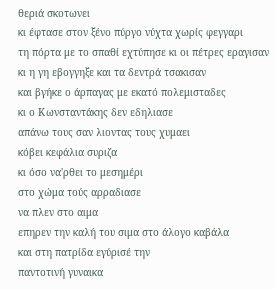θεριά σκοτωνει
κι έφτασε στον ξένο πύργο νύχτα χωρίς φεγγαρι
τη πόρτα με το σπαθί εχτύπησε κι οι πέτρες εραγισαν
κι η γη εβογγηξε και τα δεντρά τσακισαν
και βγήκε ο άρπαγας με εκατό πολεμισταδες
κι ο Κωνσταντάκης δεν εδηλιασε
απάνω τους σαν λιοντας τους χυμαει
κόβει κεφάλια συριζα
κι όσο να'ρθει το μεσημέρι
στο χώμα τούς αρραδιασε
να πλεν στο αιμα
επηρεν την καλή του σιμα στο άλογο καβάλα
και στη πατρίδα εγύρισέ την
παντοτινή γυναικα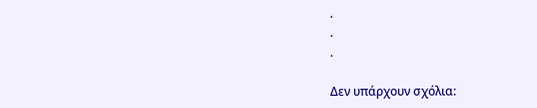.
.
.

Δεν υπάρχουν σχόλια: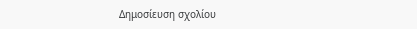Δημοσίευση σχολίου